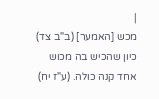|
מכש [האמער] (ב"ב צד) כיון שהכיש בה מכוש אחד קנה כולה. (ע"ז יח)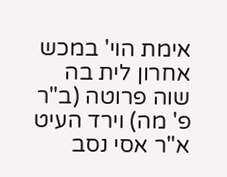אימת הוי' במכש אחרון לית בה שוה פרוטה (ב"ר פ' מה) וירד העיט א"ר אסי נסב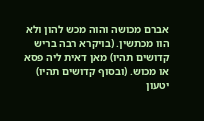אברם מכושה והוה מכש להון ולא הוו מכתשין. (בויקרא רבה בריש קדושים תהיו) מאן דאית ליה פסא או מכוש. (ובסוף קדושים תהיו) יטעון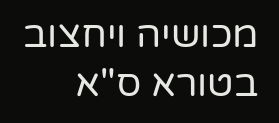מכושיה ויחצוב בטורא ס"א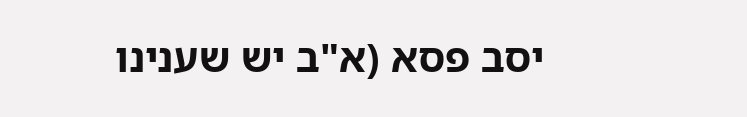יסב פסא (א"ב יש שענינו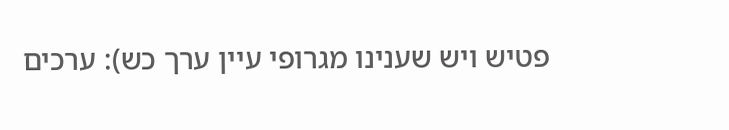פטיש ויש שענינו מגרופי עיין ערך כש): ערכים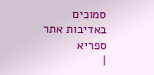סמוכים
באדיבות אתר ספריא
|